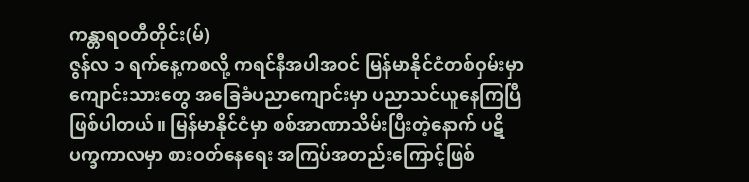ကန္တာရဝတီတိုင်း(မ်)
ဇွန်လ ၁ ရက်နေ့ကစလို့ ကရင်နီအပါအဝင် မြန်မာနိုင်ငံတစ်ဝှမ်းမှာ ကျောင်းသားတွေ အခြေခံပညာကျောင်းမှာ ပညာသင်ယူနေကြပြီဖြစ်ပါတယ်။ မြန်မာနိုင်ငံမှာ စစ်အာဏာသိမ်းပြီးတဲ့နောက် ပဋိပက္ခကာလမှာ စားဝတ်နေရေး အကြပ်အတည်းကြောင့်ဖြစ်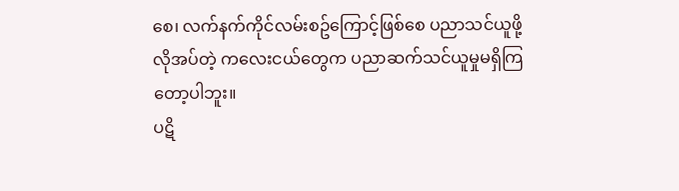စေ၊ လက်နက်ကိုင်လမ်းစဥ်ကြောင့်ဖြစ်စေ ပညာသင်ယူဖို့လိုအပ်တဲ့ ကလေးငယ်တွေက ပညာဆက်သင်ယူမှုမရှိကြတော့ပါဘူး။
ပဋိ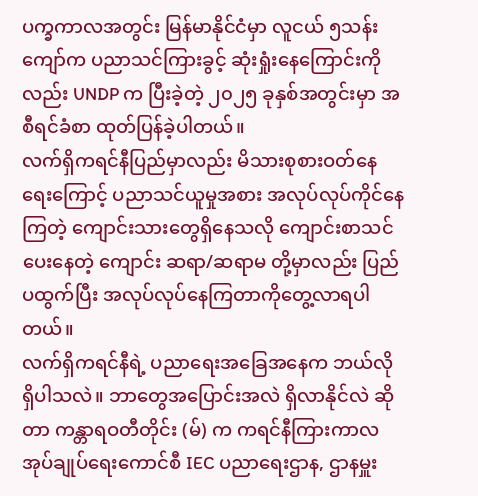ပက္ခကာလအတွင်း မြန်မာနိုင်ငံမှာ လူငယ် ၅သန်းကျော်က ပညာသင်ကြားခွင့် ဆုံးရှုံးနေကြောင်းကိုလည်း UNDP က ပြီးခဲ့တဲ့ ၂၀၂၅ ခုနှစ်အတွင်းမှာ အစီရင်ခံစာ ထုတ်ပြန်ခဲ့ပါတယ်။
လက်ရှိကရင်နီပြည်မှာလည်း မိသားစုစားဝတ်နေရေးကြောင့် ပညာသင်ယူမှုအစား အလုပ်လုပ်ကိုင်နေကြတဲ့ ကျောင်းသားတွေရှိနေသလို ကျောင်းစာသင်ပေးနေတဲ့ ကျောင်း ဆရာ/ဆရာမ တို့မှာလည်း ပြည်ပထွက်ပြီး အလုပ်လုပ်နေကြတာကိုတွေ့လာရပါတယ်။
လက်ရှိကရင်နီရဲ့ ပညာရေးအခြေအနေက ဘယ်လိုရှိပါသလဲ။ ဘာတွေအပြောင်းအလဲ ရှိလာနိုင်လဲ ဆိုတာ ကန္တာရဝတီတိုင်း (မ်) က ကရင်နီကြားကာလအုပ်ချုပ်ရေးကောင်စီ IEC ပညာရေးဌာန, ဌာနမှူး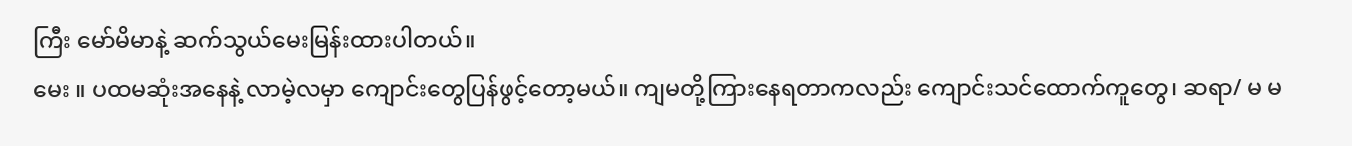ကြီး မော်မိမာနဲ့ ဆက်သွယ်မေးမြန်းထားပါတယ်။
မေး ။ ပထမဆုံးအနေနဲ့ လာမဲ့လမှာ ကျောင်းတွေပြန်ဖွင့်တော့မယ်။ ကျမတို့ကြားနေရတာကလည်း ကျောင်းသင်ထောက်ကူတွေ၊ ဆရာ/ မ မ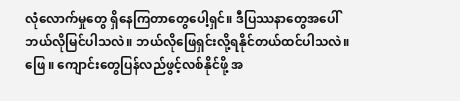လုံလောက်မှုတွေ ရှိနေကြတာတွေပေါ့ရှင်။ ဒီပြဿနာတွေအပေါ် ဘယ်လိုမြင်ပါသလဲ။ ဘယ်လိုဖြေရှင်းလို့ရနိုင်တယ်ထင်ပါသလဲ။
ဖြေ ။ ကျောင်းတွေပြန်လည်ဖွင့်လစ်နိုင်ဖို့ အ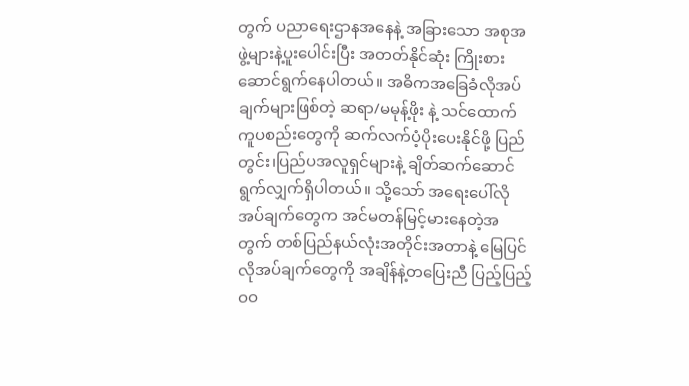တွက် ပညာရေးဌာနအနေနဲ့ အခြားသော အစုအဖွဲ့များနဲ့ပူးပေါင်းပြီး အတတ်နိုင်ဆုံး ကြိုးစားဆောင်ရွက်နေပါတယ်။ အဓိကအခြေခံလိုအပ်ချက်များဖြစ်တဲ့ ဆရာ/မမုန့်ဖိုး နဲ့ သင်ထောက်ကူပစည်းတွေကို ဆက်လက်ပံ့ပိုးပေးနိုင်ဖို့ ပြည်တွင်း၊ပြည်ပအလူရှင်များနဲ့ ချိတ်ဆက်ဆောင်ရွက်လျှက်ရှိပါတယ်။ သို့သော် အရေးပေါ်လိုအပ်ချက်တွေက အင်မတန်မြင့်မားနေတဲ့အတွက် တစ်ပြည်နယ်လုံးအတိုင်းအတာနဲ့ မြေပြင်လိုအပ်ချက်တွေကို အချိန်နဲ့တပြေးညီ ပြည့်ပြည့်ဝဝ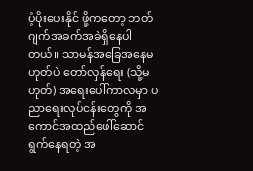ပံ့ပိုးပေးနိုင် ဖို့ကတော့ ဘတ်ဂျက်အခက်အခဲရှိနေပါတယ်။ သာမန်အခြေအနေမဟုတ်ပဲ တော်လှန်ရေး (သို့မဟုတ်) အရေးပေါ်ကာလမှာ ပညာရေးလုပ်ငန်းတွေကို အကောင်အထည်ဖေါ်ဆောင်ရွက်နေရတဲ့ အ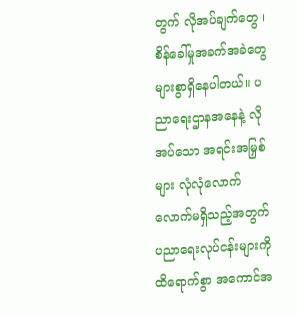တွက် လိုအပ်ချက်တွေ ၊ စိန်ခေါ်မှုအခက်အခဲတွေ များစွာရှိနေပါတယ်။ ပညာရေးဌာနအနေနဲ့ လိုအပ်သော အရင်းအမြှစ်များ လုံလုံလောက်လောက်မရှိသည့်အတွက် ပညာရေးလုပ်ငန်းများကို ထိရောက်စွာ အကောင်အ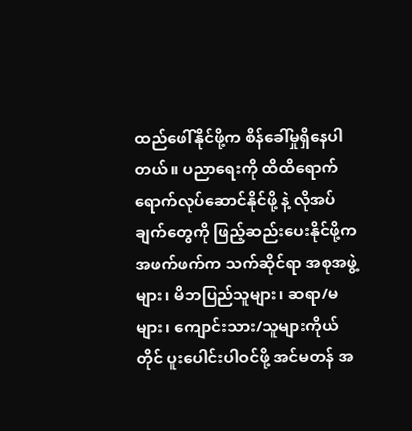ထည်ဖေါ်နိုင်ဖို့က စိန်ခေါ်မှုရှိနေပါတယ်။ ပညာရေးကို ထိထိရောက်ရောက်လုပ်ဆောင်နိုင်ဖို့ နဲ့ လိုအပ်ချက်တွေကို ဖြည့်ဆည်းပေးနိုင်ဖို့က အဖက်ဖက်က သက်ဆိုင်ရာ အစုအဖွဲ့များ၊ မိဘပြည်သူများ၊ ဆရာ/မများ၊ ကျောင်းသား/သူများကိုယ်တိုင် ပူးပေါင်းပါဝင်ဖို့ အင်မတန် အ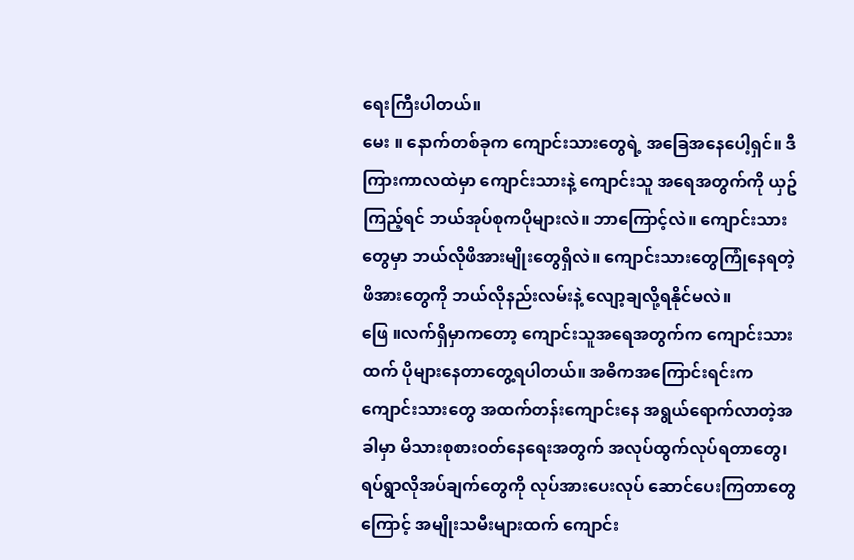ရေးကြီးပါတယ်။
မေး ။ နောက်တစ်ခုက ကျောင်းသားတွေရဲ့ အခြေအနေပေါ့ရှင်။ ဒီကြားကာလထဲမှာ ကျောင်းသားနဲ့ ကျောင်းသူ အရေအတွက်ကို ယှဥ်ကြည့်ရင် ဘယ်အုပ်စုကပိုများလဲ။ ဘာကြောင့်လဲ။ ကျောင်းသားတွေမှာ ဘယ်လိုဖိအားမျိုးတွေရှိလဲ။ ကျောင်းသားတွေကြုံနေရတဲ့ ဖိအားတွေကို ဘယ်လိုနည်းလမ်းနဲ့ လျော့ချလို့ရနိုင်မလဲ။
ဖြေ ။လက်ရှိမှာကတော့ ကျောင်းသူအရေအတွက်က ကျောင်းသားထက် ပိုများနေတာတွေ့ရပါတယ်။ အဓိကအကြောင်းရင်းက ကျောင်းသားတွေ အထက်တန်းကျောင်းနေ အရွယ်ရောက်လာတဲ့အခါမှာ မိသားစုစားဝတ်နေရေးအတွက် အလုပ်ထွက်လုပ်ရတာတွေ၊ ရပ်ရွာလိုအပ်ချက်တွေကို လုပ်အားပေးလုပ် ဆောင်ပေးကြတာတွေကြောင့် အမျိုးသမီးများထက် ကျောင်း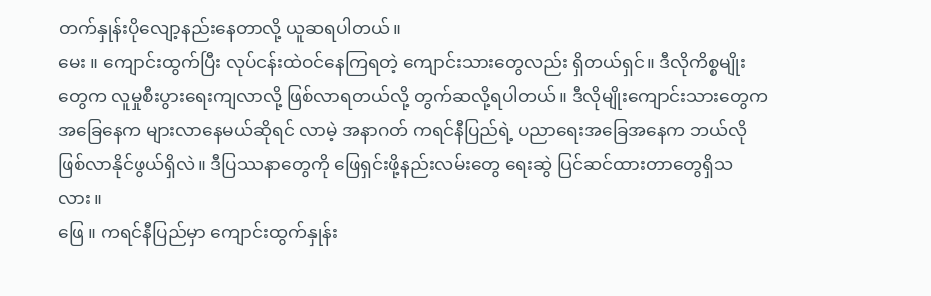တက်နှုန်းပိုလျော့နည်းနေတာလို့ ယူဆရပါတယ်။
မေး ။ ကျောင်းထွက်ပြီး လုပ်ငန်းထဲဝင်နေကြရတဲ့ ကျောင်းသားတွေလည်း ရှိတယ်ရှင်။ ဒီလိုကိစ္စမျိုးတွေက လူမှုစီးပွားရေးကျလာလို့ ဖြစ်လာရတယ်လို့ တွက်ဆလို့ရပါတယ်။ ဒီလိုမျိုးကျောင်းသားတွေက အခြေနေက များလာနေမယ်ဆိုရင် လာမဲ့ အနာဂတ် ကရင်နီပြည်ရဲ့ ပညာရေးအခြေအနေက ဘယ်လိုဖြစ်လာနိုင်ဖွယ်ရှိလဲ။ ဒီပြဿနာတွေကို ဖြေရှင်းဖို့နည်းလမ်းတွေ ရေးဆွဲ ပြင်ဆင်ထားတာတွေရှိသလား။
ဖြေ ။ ကရင်နီပြည်မှာ ကျောင်းထွက်နှုန်း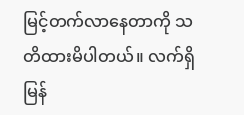မြင့်တက်လာနေတာကို သတိထားမိပါတယ်။ လက်ရှိ မြန်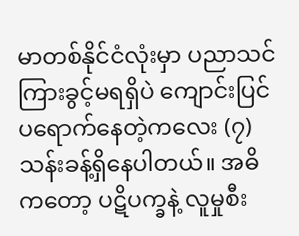မာတစ်နိုင်ငံလုံးမှာ ပညာသင်ကြားခွင့်မရရှိပဲ ကျောင်းပြင်ပရောက်နေတဲ့ကလေး (၇) သန်းခန့်ရှိနေပါတယ်။ အဓိကတော့ ပဋိပက္ခနဲ့ လူမှုစီး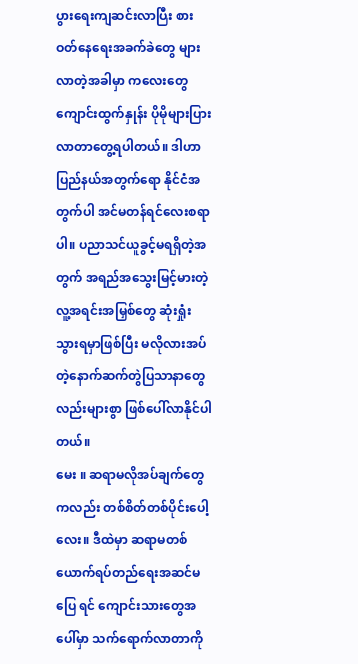ပွားရေးကျဆင်းလာပြီး စားဝတ်နေရေးအခက်ခဲတွေ များလာတဲ့အခါမှာ ကလေးတွေကျောင်းထွက်နှုန်း ပိုမိုများပြားလာတာတွေ့ရပါတယ်။ ဒါဟာပြည်နယ်အတွက်ရော နိုင်ငံအတွက်ပါ အင်မတန်ရင်လေးစရာပါ။ ပညာသင်ယူခွင့်မရရှိတဲ့အတွက် အရည်အသွေးမြင့်မားတဲ့ လူ့အရင်းအမြှစ်တွေ ဆုံးရှုံးသွားရမှာဖြစ်ပြီး မလိုလားအပ်တဲ့နောက်ဆက်တွဲပြသာနာတွေလည်းများစွာ ဖြစ်ပေါ်လာနိုင်ပါတယ်။
မေး ။ ဆရာမလိုအပ်ချက်တွေကလည်း တစ်စိတ်တစ်ပိုင်းပေါ့လေး။ ဒီထဲမှာ ဆရာမတစ်ယောက်ရပ်တည်ရေးအဆင်မပြေ ရင် ကျောင်းသားတွေအပေါ်မှာ သက်ရောက်လာတာကို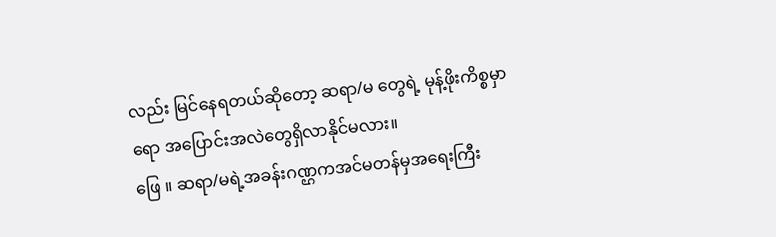လည်း မြင်နေရတယ်ဆိုတော့ ဆရာ/မ တွေရဲ့ မုန့်ဖိုးကိစ္စမှာရော အပြောင်းအလဲတွေရှိလာနိုင်မလား။
ဖြေ ။ ဆရာ/မရဲ့အခန်းဂဏ္ဌကအင်မတန်မှအရေးကြီး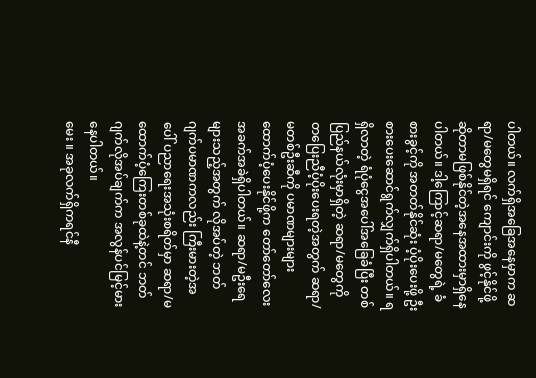ပါတယ်။ လက်ရှိအခြေအနေမှာက ဆရာ/မတွေမရှိရင် ကျောင်းကို ဖွင့်နိုင်ဖို့ဆိုတာမဖြစ်နိုင်တဲ့အနေအထားမှာရှိနေပါတယ်။ ဒါ့ကြောင့်ဆရာ/မတွေရဲ့ ခံစားခွင့်ကို အတတ်နိုင်ဆုံး ပံ့ပိုးပေးဖို့ ဦးစားပေးဆောင်ရွက်လျှက်ရှိပါတယ်။ ရရှိလာတဲ့ ရံပုံငွေအပေါ်အခြေခံပြီး တစ်ပြည်နယ်လုံးမှာရှိတဲ့ ဆရာ/မတွေကို တပြေးညီပံ့ပိုးပေးရတဲ့အတွက် ဆရာ/မတစ်ဦးဆီကို ပမာဏများများ ထောက်ပံ့ပေးနိုင်ဖို့က တော်တော်လေးအခက်အခဲရှိပါတယ်။ ဆရာ/မဦးရေများသည့်အတွက် လိုအပ်တဲ့ ဘတ်ဂျက်ပမာဏကလည်း ကြီးမားတဲ့အပေါ် ပညာရေးအသုံးစရိတ်မှာ ဆရာ/မထောက်ပံ့ကြေးတစ်ခုထဲနဲ့တင် ဘတ်ဂျက်လိုအပ်ချက်က အလွန်ပင်မြင့်မားနေပါတယ်။
မေး ။ အခုလက်ရှိကရင်နီ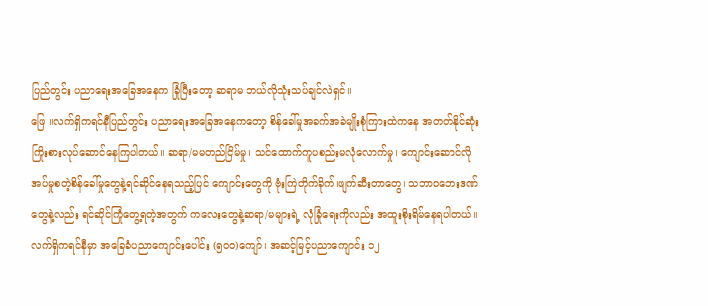ပြည်တွင်း ပညာရေးအခြေအနေက ခြုံပြီးတော့ ဆရာမ ဘယ်လိုသုံးသပ်ချင်လဲရှင်။
ဖြေ ။လက်ရှိကရင်နီပြည်တွင်း ပညာရေးအခြေအနေကတော့ စိန်ခေါ်မှုအခက်အခဲမျိုးစုံကြားထဲကနေ အတတ်နိုင်ဆုံး ကြိုးစားလုပ်ဆောင်နေကြပါတယ်။ ဆရာ/မမတည်ငြိမ်မှု၊ သင်ထောက်ကူပစည်းမလုံလောက်မှု၊ ကျောင်းဆောင်လိုအပ်မှုစတဲ့စိန်ခေါ်မှုတွေနဲ့ရင်ဆိုင်နေရသည့်ပြင် ကျောင်းတွေကို ဗုံးကြဲတိုက်ခိုက်၊ဖျက်ဆီးတာတွေ၊ သဘာဝဘေးဒဏ်တွေနဲ့လည်း ရင်ဆိုင်ကြုံတွေ့ရတဲ့အတွက် ကလေးတွေနဲ့ဆရာ/မများရဲ့ လုံခြုံရေးကိုလည်း အထူးစိုးရိမ်နေရပါတယ်။
လက်ရှိကရင်နီမှာ အခြေခံပညာကျောင်းပေါင်း (၅၀၀)ကျော်၊ အဆင့်မြင့်ပညာကျောင်း ၁၂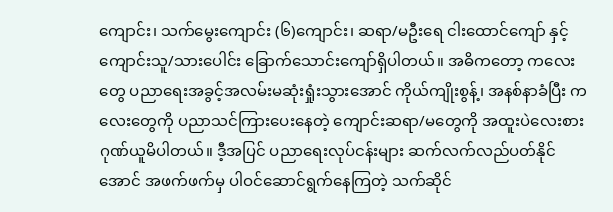ကျောင်း၊ သက်မွေးကျောင်း (၆)ကျောင်း၊ ဆရာ/မဦးရေ ငါးထောင်ကျော် နှင့် ကျောင်းသူ/သားပေါင်း ခြောက်သောင်းကျော်ရှိပါတယ်။ အဓိကတော့ ကလေးတွေ ပညာရေးအခွင့်အလမ်းမဆုံးရှုံးသွားအောင် ကိုယ်ကျိုးစွန့်၊ အနစ်နာခံပြီး ကလေးတွေကို ပညာသင်ကြားပေးနေတဲ့ ကျောင်းဆရာ/မတွေကို အထူးပဲလေးစားဂုဏ်ယူမိပါတယ်။ ဒီ့အပြင် ပညာရေးလုပ်ငန်းများ ဆက်လက်လည်ပတ်နိုင်အောင် အဖက်ဖက်မှ ပါဝင်ဆောင်ရွက်နေကြတဲ့ သက်ဆိုင်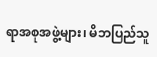ရာအစုအဖွဲ့များ၊ မိဘပြည်သူ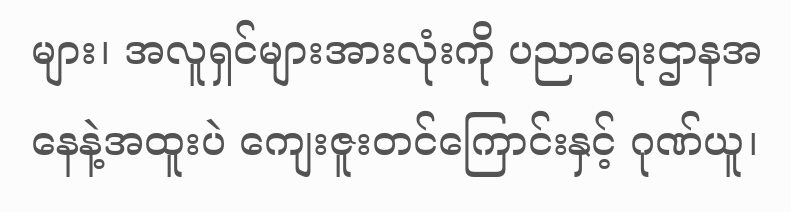များ၊ အလူရှင်များအားလုံးကို ပညာရေးဌာနအနေနဲ့အထူးပဲ ကျေးဇူးတင်ကြောင်းနှင့် ဂုဏ်ယူ၊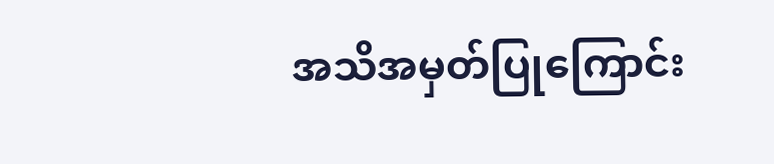အသိအမှတ်ပြုကြောင်း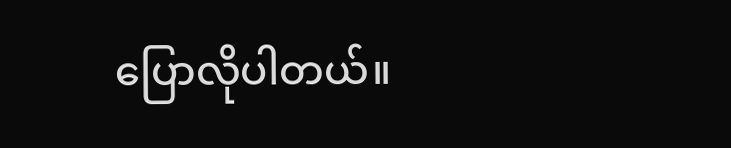ပြောလိုပါတယ်။